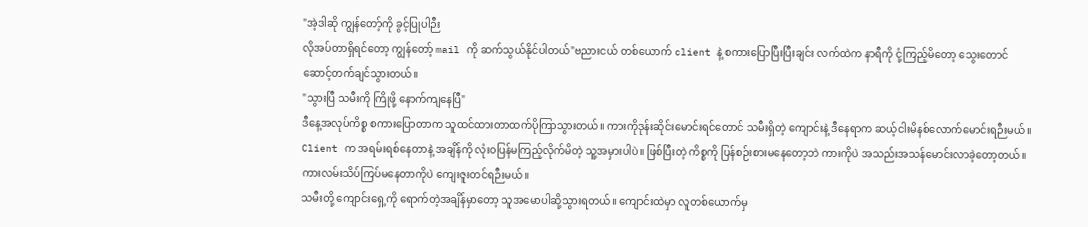"အဲ့ဒါဆို ကျွန်တော့်ကို ခွင့်ပြုပါဉီး
လိုအပ်တာရှိရင်တော့ ကျွန်တော့် mail ကို ဆက်သွယ်နိုင်ပါတယ်"ဗညားငယ် တစ်ယောက် client နဲ့ စကားပြောပြီးပြီးချင်း လက်ထဲက နာရီကို ငုံ့ကြည့်မိတော့ သွေးတောင်ဆောင့်တက်ချင်သွားတယ်။
"သွားပြီ သမီးကို ကြိုဖို့ နောက်ကျနေပြီ"
ဒီနေ့အလုပ်ကိစ္စ စကားပြောတာက သူထင်ထားတာထက်ပိုကြာသွားတယ်။ ကားကိုဒုန်းဆိုင်းမောင်းရင်တောင် သမီးရှိတဲ့ ကျောင်းနဲ့ ဒီနေရာက ဆယ့်ငါးမိနစ်လောက်မောင်းရဉီးမယ်။
Client က အရမ်းရစ်နေတာနဲ့ အချိန်ကို လုံး၀ပြန်မကြည့်လိုက်မိတဲ့ သူ့အမှားပါပဲ။ ဖြစ်ပြီးတဲ့ ကိစ္စကို ပြန်စဉ်းစားမနေတော့ဘဲ ကားကိုပဲ အသည်းအသန်မောင်းလာခဲ့တော့တယ်။ ကားလမ်းသိပ်ကြပ်မနေတာကိုပဲ ကျေးဇူးတင်ရဉီးမယ်။
သမီးတို့ ကျောင်းရှေ့ကို ရောက်တဲ့အချိန်မှာတော့ သူအမောပါဆို့သွားရတယ်။ ကျောင်းထဲမှာ လူတစ်ယောက်မှ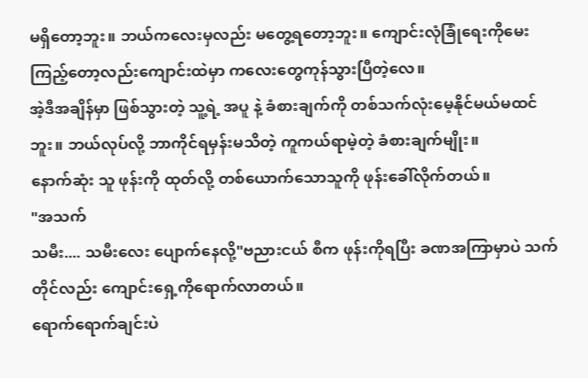မရှိတော့ဘူး။ ဘယ်ကလေးမှလည်း မတွေ့ရတော့ဘူး။ ကျောင်းလုံခြုံရေးကိုမေးကြည့်တော့လည်းကျောင်းထဲမှာ ကလေးတွေကုန်သွားပြီတဲ့လေ။
အဲ့ဒီအချိန်မှာ ဖြစ်သွားတဲ့ သူ့ရဲ့ အပူ နဲ့ ခံစားချက်ကို တစ်သက်လုံးမေ့နိုင်မယ်မထင်ဘူး။ ဘယ်လုပ်လို့ ဘာကိုင်ရမှန်းမသိတဲ့ ကူကယ်ရာမဲ့တဲ့ ခံစားချက်မျိုး။
နောက်ဆုံး သူ ဖုန်းကို ထုတ်လို့ တစ်ယောက်သောသူကို ဖုန်းခေါ်လိုက်တယ်။
"အသက်
သမီး.... သမီးလေး ပျောက်နေလို့"ဗညားငယ် စီက ဖုန်းကိုရပြီး ခဏအကြာမှာပဲ သက်တိုင်လည်း ကျောင်းရှေ့ကိုရောက်လာတယ်။
ရောက်ရောက်ချင်းပဲ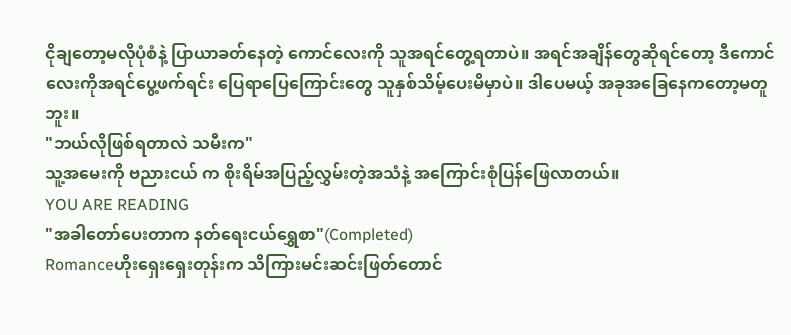ငိုချတော့မလိုပုံစံနဲ့ ပြာယာခတ်နေတဲ့ ကောင်လေးကို သူအရင်တွေ့ရတာပဲ။ အရင်အချိန်တွေဆိုရင်တော့ ဒီကောင်လေးကိုအရင်ပွေ့ဖက်ရင်း ပြေရာပြေကြောင်းတွေ သူနှစ်သိမ့်ပေးမိမှာပဲ။ ဒါပေမယ့် အခုအခြေနေကတော့မတူဘူး။
"ဘယ်လိုဖြစ်ရတာလဲ သမီးက"
သူ့အမေးကို ဗညားငယ် က စိုးရိမ်အပြည့်လွှမ်းတဲ့အသံနဲ့ အကြောင်းစုံပြန်ဖြေလာတယ်။
YOU ARE READING
"အခါတော်ပေးတာက နတ်ရေးငယ်ရွှေစာ"(Completed)
Romanceဟိုးရှေးရှေးတုန်းက သိကြားမင်းဆင်းဖြတ်တောင်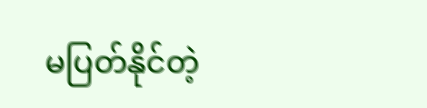မပြတ်နိုင်တဲ့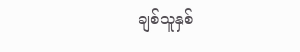ချစ်သူနှစ်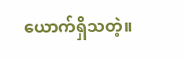ယောက်ရှိသတဲ့။